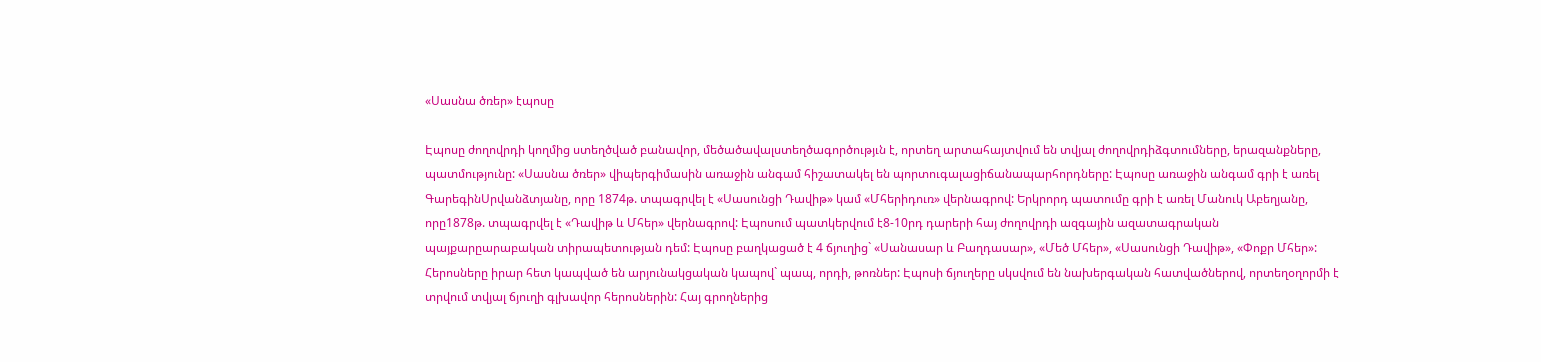«Սասնա ծռեր» էպոսը

Էպոսը ժողովրդի կողմից ստեղծված բանավոր, մեծածավալստեղծագործությւն է, որտեղ արտահայտվում են տվյալ ժողովրդիձգտումները, երազանքները, պատմությունը: «Սասնա ծռեր» վիպերգիմասին առաջին անգամ հիշատակել են պորտուգալացիճանապարհորդները: Էպոսը առաջին անգամ գրի է առել ԳարեգինՍրվանձտյանը, որը 1874թ. տպագրվել է «Սասունցի Դավիթ» կամ «Մհերիդուռ» վերնագրով: Երկրորդ պատումը գրի է առել Մանուկ Աբեղյանը, որը1878թ. տպագրվել է «Դավիթ և Մհեր» վերնագրով: Էպոսում պատկերվում է8-10րդ դարերի հայ ժողովրդի ազգային ազատագրական պայքարըարաբական տիրապետության դեմ: Էպոսը բաղկացած է 4 ճյուղից` «Սանասար և Բաղդասար», «Մեծ Մհեր», «Սասունցի Դավիթ», «Փոքր Մհեր»: Հերոսները իրար հետ կապված են արյունակցական կապով` պապ, որդի, թոռներ: Էպոսի ճյուղերը սկսվում են նախերգական հատվածներով, որտեղօղորմի է տրվում տվյալ ճյուղի գլխավոր հերոսներին: Հայ գրողներից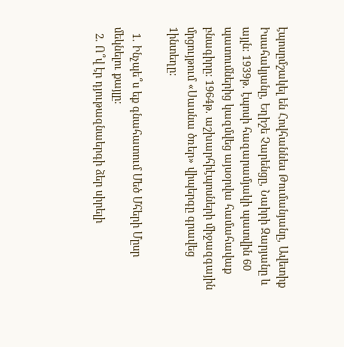էպոսըմշակել են Հովհաննես Թումանյանը, Ավետիք Իսահակյանը, Եղիշե Չարենցը, Նաիրի Զարյանը և այլն: 1939թ. էպոսի հազարամյակի պատվին 60 պատումներից կազմվեց այսօրվա համահավաք բնագիրը: 1964թ. աշխարհիէպոսների միջազգային մրցույթում «Սասնա ծռեր» վիպերգը գրավեց 1ինտեղը:

  1. Ինչպե՞ս եք գնահատում Մեծ Մհերի Մըսր մեկնելու քայլը:
  2. Ո՞վ էր դյութազնաերգի ձեր սիրելի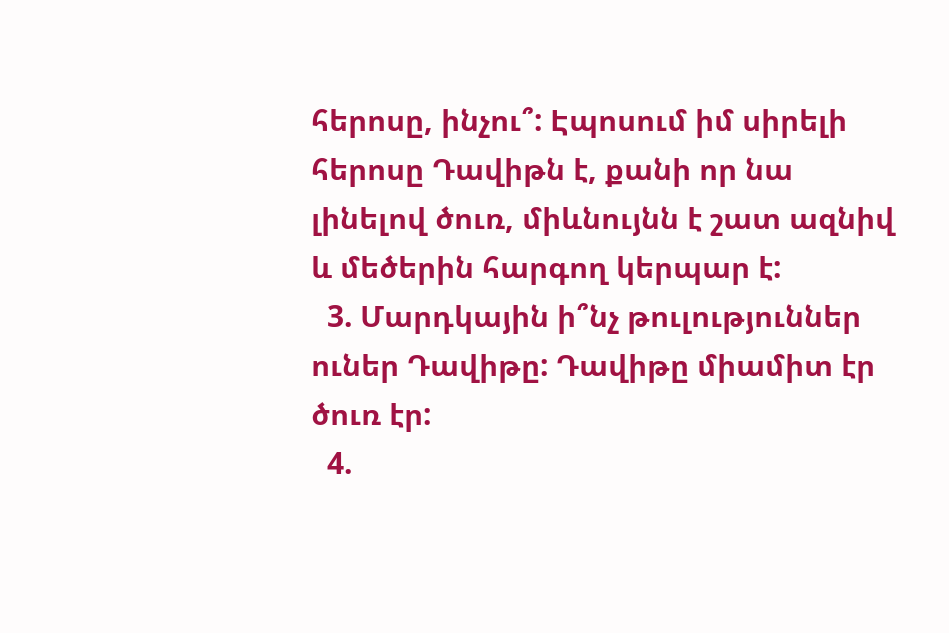հերոսը, ինչու՞: Էպոսում իմ սիրելի հերոսը Դավիթն է, քանի որ նա լինելով ծուռ, միևնույնն է շատ ազնիվ և մեծերին հարգող կերպար է:
  3. Մարդկային ի՞նչ թուլություններ ուներ Դավիթը: Դավիթը միամիտ էր ծուռ էր:
  4.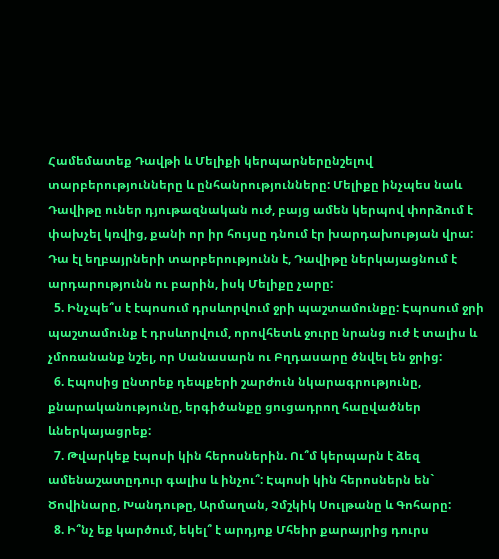Համեմատեք Դավթի և Մելիքի կերպարներընշելով տարբերությունները և ընհանրությունները: Մելիքը ինչպես նաև Դավիթը ուներ դյութազնական ուժ, բայց ամեն կերպով փորձում է փախչել կռվից, քանի որ իր հույսը դնում էր խարդախության վրա: Դա էլ եղբայրների տարբերությունն է, Դավիթը ներկայացնում է արդարությունն ու բարին, իսկ Մելիքը չարը:
  5. Ինչպե՞ս է էպոսում դրսևորվում ջրի պաշտամունքը: Էպոսում ջրի պաշտամունք է դրսևորվում, որովհետև ջուրը նրանց ուժ է տալիս և չմոռանանք նշել, որ Սանասարն ու Բղդասարը ծնվել են ջրից:
  6. Էպոսից ընտրեք դեպքերի շարժուն նկարագրությունը, քնարականությունը, երգիծանքը ցուցադրող հաըվածներ ևներկայացրեք:
  7. Թվարկեք էպոսի կին հերոսներին. Ու՞մ կերպարն է ձեզ ամենաշատըդուր գալիս և ինչու՞: Էպոսի կին հերոսներն են` Ծովինարը, Խանդութը, Արմաղան, Չմշկիկ Սուլթանը և Գոհարը:
  8. Ի՞նչ եք կարծում, եկել՞ է արդյոք Մհեիր քարայրից դուրս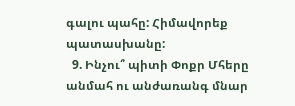գալու պահը: Հիմավորեք պատասխանը:
  9. Ինչու՞ պիտի Փոքր Մհերը անմահ ու անժառանգ մնար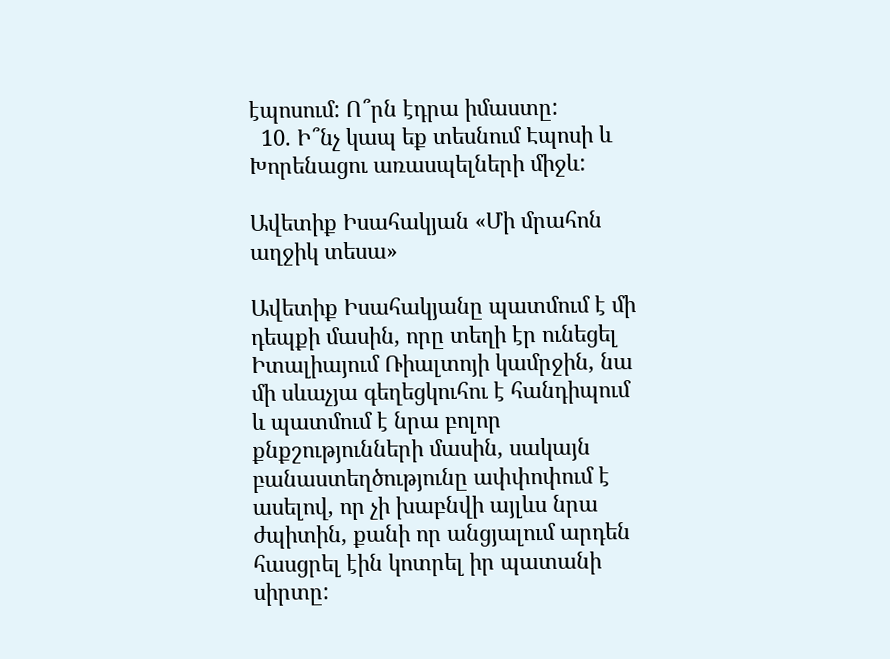էպոսում: Ո՞րն էդրա իմաստը:
  10. Ի՞նչ կապ եք տեսնում Էպոսի և Խորենացու առասպելների միջև:

Ավետիք Իսահակյան «Մի մրահոն աղջիկ տեսա»

Ավետիք Իսահակյանը պատմում է մի դեպքի մասին, որը տեղի էր ունեցել Իտալիայում Ռիալտոյի կամրջին, նա մի սևաչյա գեղեցկուհու է հանդիպում և պատմում է նրա բոլոր քնքշությունների մասին, սակայն բանաստեղծությունը ափփոփում է ասելով, որ չի խաբնվի այլևս նրա ժպիտին, քանի որ անցյալում արդեն հասցրել էին կոտրել իր պատանի սիրտը: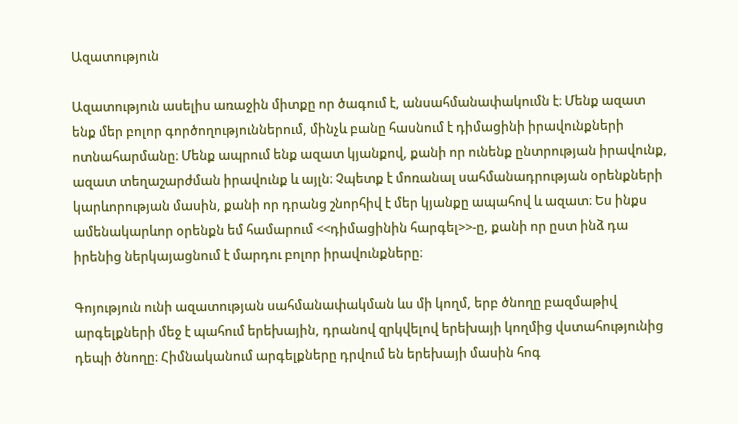Ազատություն

Ազատություն ասելիս առաջին միտքը որ ծագում է, անսահմանափակումն է։ Մենք ազատ ենք մեր բոլոր գործողություններում, մինչև բանը հասնում է դիմացինի իրավունքների ոտնահարմանը։ Մենք ապրում ենք ազատ կյանքով, քանի որ ունենք ընտրության իրավունք, ազատ տեղաշարժման իրավունք և այլն։ Չպետք է մոռանալ սահմանադրության օրենքների կարևորության մասին, քանի որ դրանց շնորհիվ է մեր կյանքը ապահով և ազատ։ Ես ինքս ամենակարևոր օրենքն եմ համարում <<դիմացինին հարգել>>-ը, քանի որ ըստ ինձ դա իրենից ներկայացնում է մարդու բոլոր իրավունքները։

Գոյություն ունի ազատության սահմանափակման ևս մի կողմ, երբ ծնողը բազմաթիվ արգելքների մեջ է պահում երեխային, դրանով զրկվելով երեխայի կողմից վստահությունից դեպի ծնողը։ Հիմնականում արգելքները դրվում են երեխայի մասին հոգ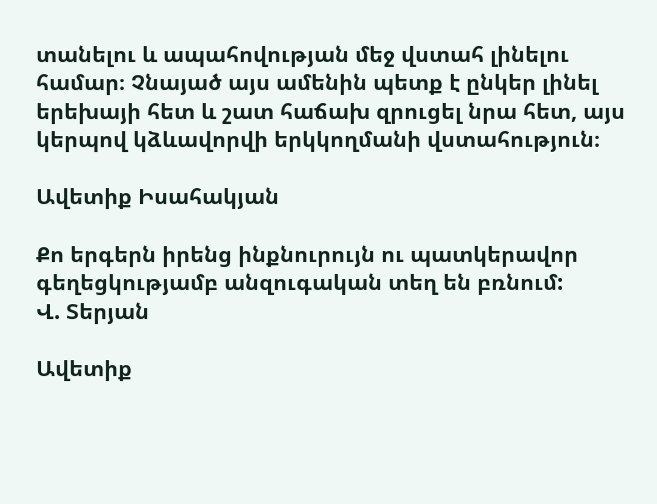տանելու և ապահովության մեջ վստահ լինելու համար։ Չնայած այս ամենին պետք է ընկեր լինել երեխայի հետ և շատ հաճախ զրուցել նրա հետ, այս կերպով կձևավորվի երկկողմանի վստահություն։

Ավետիք Իսահակյան

Քո երգերն իրենց ինքնուրույն ու պատկերավոր գեղեցկությամբ անզուգական տեղ են բռնում:
Վ. Տերյան

Ավետիք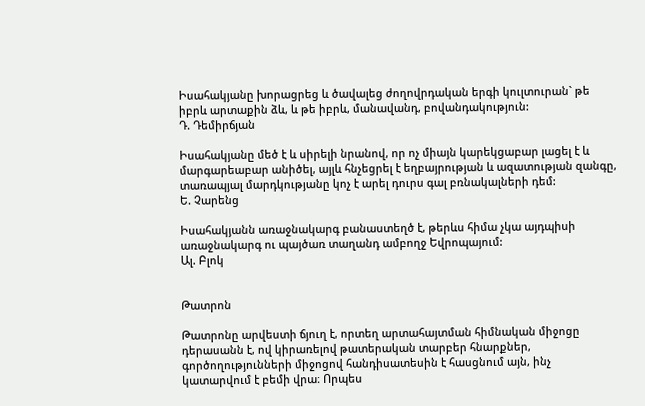Իսահակյանը խորացրեց և ծավալեց ժողովրդական երգի կուլտուրան` թե իբրև արտաքին ձև, և թե իբրև, մանավանդ, բովանդակություն:
Դ. Դեմիրճյան

Իսահակյանը մեծ է և սիրելի նրանով, որ ոչ միայն կարեկցաբար լացել է և մարգարեաբար անիծել, այլև հնչեցրել է եղբայրության և ազատության զանգը, տառապյալ մարդկությանը կոչ է արել դուրս գալ բռնակալների դեմ:
Ե. Չարենց

Իսահակյանն առաջնակարգ բանաստեղծ է, թերևս հիմա չկա այդպիսի առաջնակարգ ու պայծառ տաղանդ ամբողջ Եվրոպայում:
Ալ. Բլոկ


Թատրոն

Թատրոնը արվեստի ճյուղ է, որտեղ արտահայտման հիմնական միջոցը դերասանն է, ով կիրառելով թատերական տարբեր հնարքներ, գործողությունների միջոցով հանդիսատեսին է հասցնում այն, ինչ կատարվում է բեմի վրա։ Որպես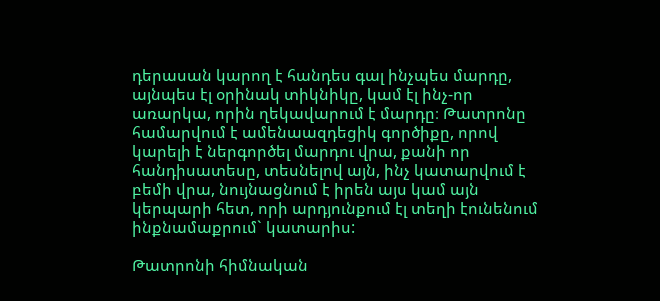դերասան կարող է հանդես գալ ինչպես մարդը, այնպես էլ օրինակ տիկնիկը, կամ էլ ինչ-որ առարկա, որին ղեկավարում է մարդը։ Թատրոնը համարվում է ամենաազդեցիկ գործիքը, որով կարելի է ներգործել մարդու վրա, քանի որ հանդիսատեսը, տեսնելով այն, ինչ կատարվում է բեմի վրա, նույնացնում է իրեն այս կամ այն կերպարի հետ, որի արդյունքում էլ տեղի էունենում ինքնամաքրում` կատարիս:

Թատրոնի հիմնական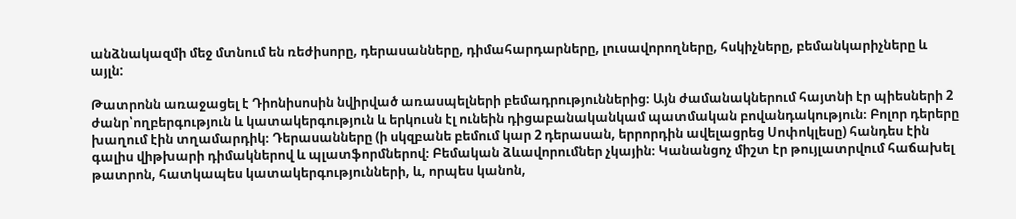անձնակազմի մեջ մտնում են ռեժիսորը, դերասանները, դիմահարդարները, լուսավորողները, հսկիչները, բեմանկարիչները և այլն:

Թատրոնն առաջացել է Դիոնիսոսին նվիրված առասպելների բեմադրություններից։ Այն ժամանակներում հայտնի էր պիեսների 2 ժանր՝ողբերգություն և կատակերգություն և երկուսն էլ ունեին դիցաբանականկամ պատմական բովանդակություն։ Բոլոր դերերը խաղում էին տղամարդիկ։ Դերասանները (ի սկզբանե բեմում կար 2 դերասան, երրորդին ավելացրեց Սոփոկլեսը) հանդես էին գալիս վիթխարի դիմակներով և պլատֆորմներով։ Բեմական ձևավորումներ չկային։ Կանանցոչ միշտ էր թույլատրվում հաճախել թատրոն, հատկապես կատակերգությունների, և, որպես կանոն,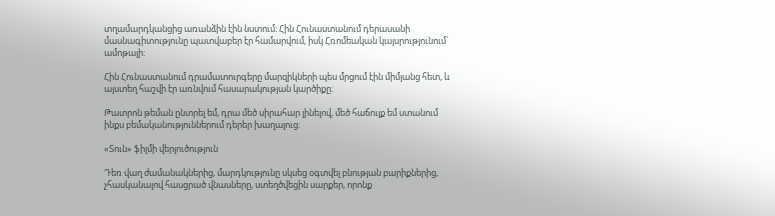տղամարդկանցից առանձին էին նստում։ Հին Հունաստանում դերասանի մասնագիտությունը պատվաբեր էր համարվում, իսկ Հռոմեական կայսրությունում` ամոթալի։

Հին Հունաստանում դրամատուրգերը մարզիկների պես մրցում էին միմյանց հետ, և այստեղ հաշվի էր առնվում հասարակության կարծիքը։

Թատրոն թեման ընտրել եմ, դրա մեծ սիրահար լինելով, մեծ հաճույք եմ ստանում ինքս բեմականություններում դերեր խաղալուց:

«Տուն» ֆիլմի վերլուծություն

Դեռ վաղ ժամանակներից, մարդկությունը սկսեց օգտվել բնության բարիքներից, չհասկանալով հասցրած վնասները, ստեղծվեցին սարքեր, որոնք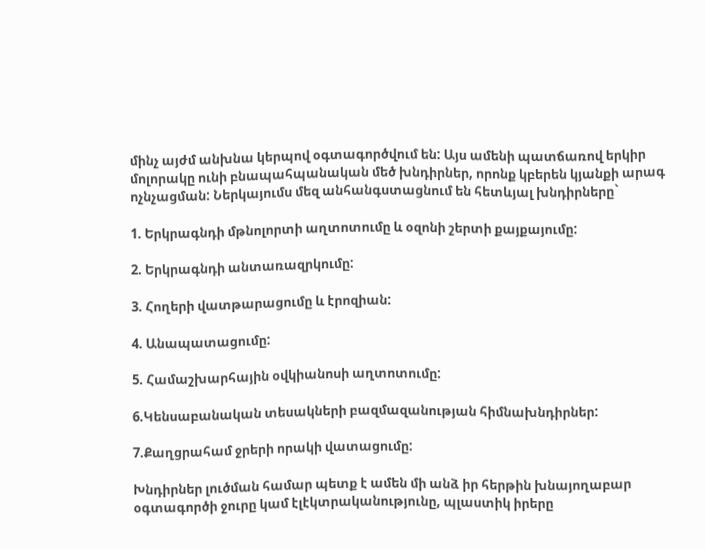մինչ այժմ անխնա կերպով օգտագործվում են: Այս ամենի պատճառով երկիր մոլորակը ունի բնապահպանական մեծ խնդիրներ, որոնք կբերեն կյանքի արագ ոչնչացման: Ներկայումս մեզ անհանգստացնում են հետևյալ խնդիրները`

1. Երկրագնդի մթնոլորտի աղտոտումը և օզոնի շերտի քայքայումը:

2. Երկրագնդի անտառազրկումը:

3. Հողերի վատթարացումը և էրոզիան:

4. Անապատացումը:

5. Համաշխարհային օվկիանոսի աղտոտումը:

6.Կենսաբանական տեսակների բազմազանության հիմնախնդիրներ:

7.Քաղցրահամ ջրերի որակի վատացումը:

Խնդիրներ լուծման համար պետք է ամեն մի անձ իր հերթին խնայողաբար օգտագործի ջուրը կամ էլէկտրականությունը, պլաստիկ իրերը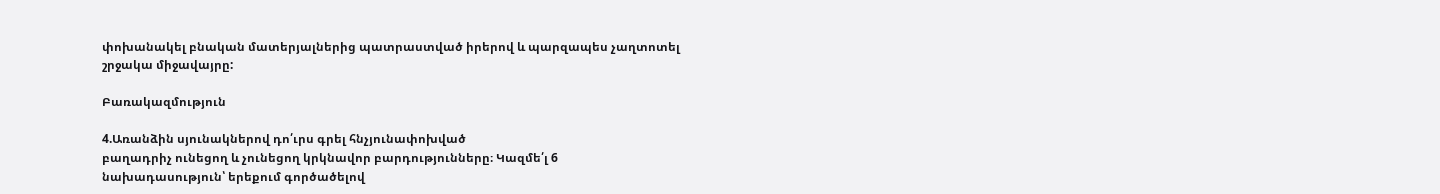փոխանակել բնական մատերյալներից պատրաստված իրերով և պարզապես չաղտոտել շրջակա միջավայրը:

Բառակազմություն

4.Առանձին սյունակներով դո՛ւրս գրել հնչյունափոխված
բաղադրիչ ունեցող և չունեցող կրկնավոր բարդությունները։ Կազմե՛լ 6
նախադասություն՝ երեքում գործածելով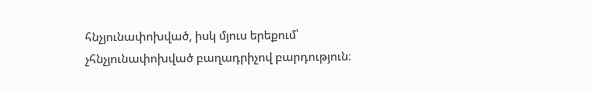հնչյունափոխված, իսկ մյուս երեքում՝
չհնչյունափոխված բաղադրիչով բարդություն։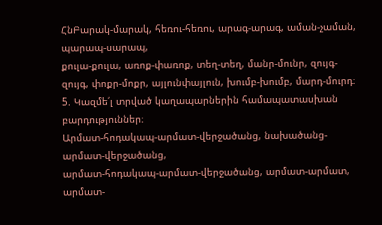ՀնԲարակ-մարակ, հեռու-հեռու, արագ-արագ, աման-չաման, պարապ-սարապ,
քուլա-քուլա, առոք-փառոք, տեղ-տեղ, մանր-մունր, զույգ-զույգ, փոքր-մոքր, այլունփայլուն, խումբ-խումբ, մարդ-մուրդ։
5. Կազմե՛լ տրված կաղապարներին համապատասխան
բարդություններ։
Արմատ-հոդակապ-արմատ-վերջածանց, նախածանց-արմատ-վերջածանց,
արմատ-հոդակապ-արմատ-վերջածանց, արմատ-արմատ, արմատ-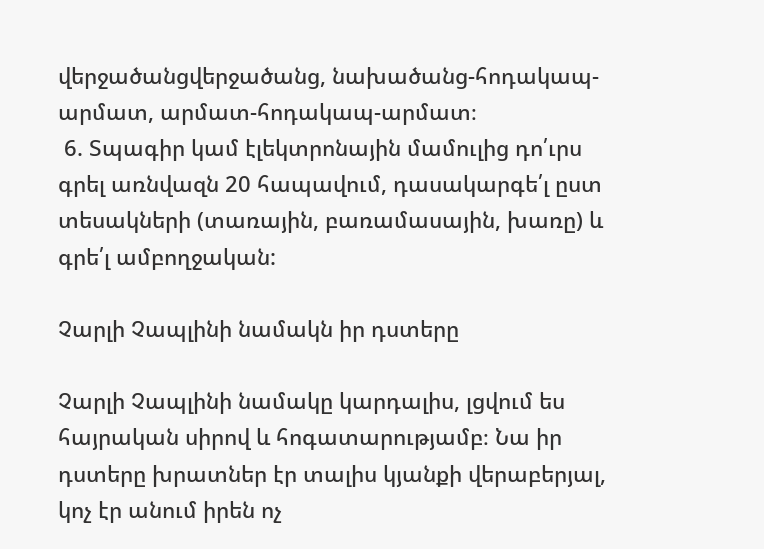վերջածանցվերջածանց, նախածանց-հոդակապ-արմատ, արմատ-հոդակապ-արմատ։
 6. Տպագիր կամ էլեկտրոնային մամուլից դո՛ւրս գրել առնվազն 20 հապավում, դասակարգե՛լ ըստ տեսակների (տառային, բառամասային, խառը) և գրե՛լ ամբողջական:

Չարլի Չապլինի նամակն իր դստերը

Չարլի Չապլինի նամակը կարդալիս, լցվում ես հայրական սիրով և հոգատարությամբ։ Նա իր դստերը խրատներ էր տալիս կյանքի վերաբերյալ, կոչ էր անում իրեն ոչ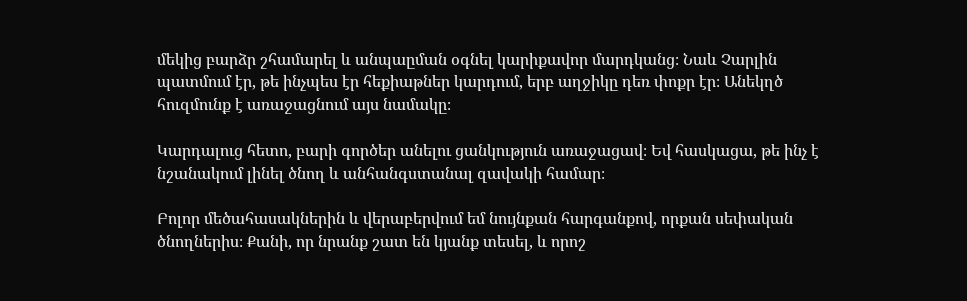մեկից բարձր շհամարել և անպաըման օգնել կարիքավոր մարդկանց։ Նաև Չարլին պատմում էր, թե ինչպես էր հեքիաթներ կարդում, երբ աղջիկը դեռ փոքր էր։ Անեկղծ հուզմունք է առաջացնում այս նամակը։

Կարդալուց հետո, բարի գործեր անելու ցանկություն առաջացավ։ Եվ հասկացա, թե ինչ է նշանակում լինել ծնող և անհանգստանալ զավակի համար։

Բոլոր մեծահասակներին և վերաբերվում եմ նույնքան հարգանքով, որքան սեփական ծնողներիս։ Քանի, որ նրանք շատ են կյանք տեսել, և որոշ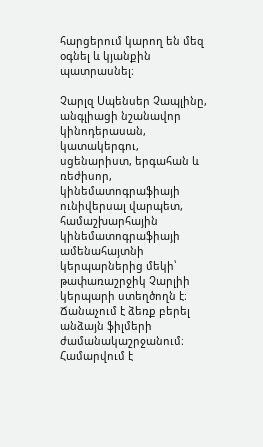հարցերում կարող են մեզ օգնել և կյանքին պատրասնել։

Չարլզ Սպենսեր Չապլինը, անգլիացի նշանավոր կինոդերասան, կատակերգու, սցենարիստ, երգահան և ռեժիսոր, կինեմատոգրաֆիայի ունիվերսալ վարպետ, համաշխարհային կինեմատոգրաֆիայի ամենահայտնի կերպարներից մեկի՝ թափառաշրջիկ Չարլիի կերպարի ստեղծողն է։ Ճանաչում է ձեռք բերել անձայն ֆիլմերի ժամանակաշրջանում։ Համարվում է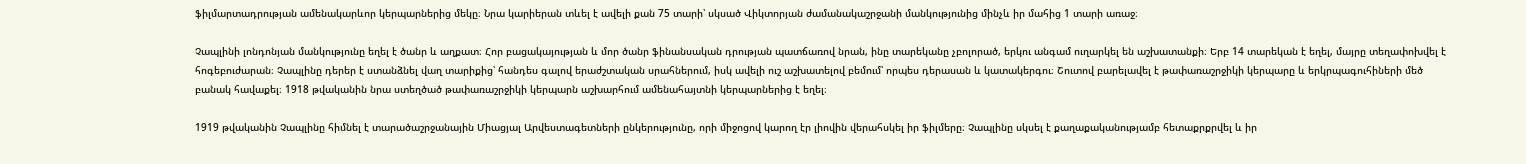ֆիլմարտադրության ամենակարևոր կերպարներից մեկը։ Նրա կարիերան տևել է ավելի քան 75 տարի՝ սկսած Վիկտորյան ժամանակաշրջանի մանկությունից մինչև իր մահից 1 տարի առաջ։

Չապլինի լոնդոնյան մանկությունը եղել է ծանր և աղքատ։ Հոր բացակայության և մոր ծանր ֆինանսական դրության պատճառով նրան, ինը տարեկանը չբոլորած, երկու անգամ ուղարկել են աշխատանքի։ Երբ 14 տարեկան է եղել, մայրը տեղափոխվել է հոգեբուժարան։ Չապլինը դերեր է ստանձնել վաղ տարիքից՝ հանդես գալով երաժշտական սրահներում, իսկ ավելի ուշ աշխատելով բեմում՝ որպես դերասան և կատակերգու։ Շուտով բարելավել է թափառաշրջիկի կերպարը և երկրպագուհիների մեծ բանակ հավաքել։ 1918 թվականին նրա ստեղծած թափառաշրջիկի կերպարն աշխարհում ամենահայտնի կերպարներից է եղել։

1919 թվականին Չապլինը հիմնել է տարածաշրջանային Միացյալ Արվեստագետների ընկերությունը, որի միջոցով կարող էր լիովին վերահսկել իր ֆիլմերը։ Չապլինը սկսել է քաղաքականությամբ հետաքրքրվել և իր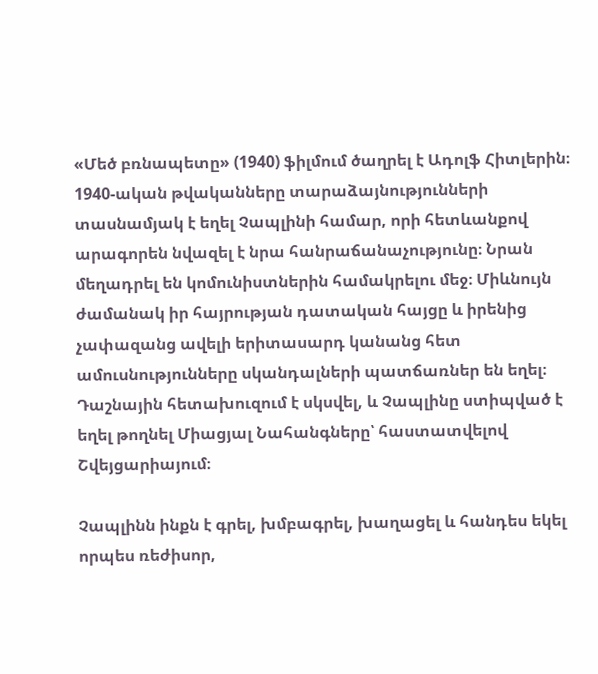«Մեծ բռնապետը» (1940) ֆիլմում ծաղրել է Ադոլֆ Հիտլերին։ 1940-ական թվականները տարաձայնությունների տասնամյակ է եղել Չապլինի համար, որի հետևանքով արագորեն նվազել է նրա հանրաճանաչությունը։ Նրան մեղադրել են կոմունիստներին համակրելու մեջ։ Միևնույն ժամանակ իր հայրության դատական հայցը և իրենից չափազանց ավելի երիտասարդ կանանց հետ ամուսնությունները սկանդալների պատճառներ են եղել։ Դաշնային հետախուզում է սկսվել, և Չապլինը ստիպված է եղել թողնել Միացյալ Նահանգները՝ հաստատվելով Շվեյցարիայում։

Չապլինն ինքն է գրել, խմբագրել, խաղացել և հանդես եկել որպես ռեժիսոր,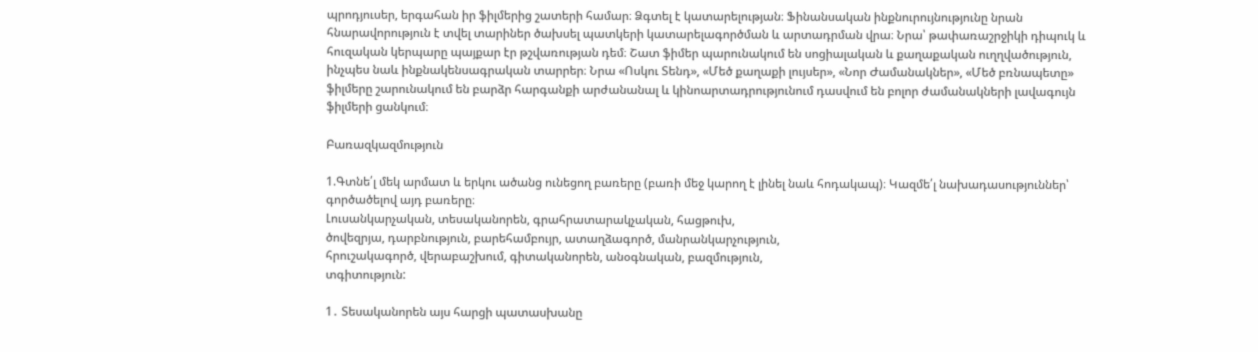պրոդյուսեր, երգահան իր ֆիլմերից շատերի համար։ Ձգտել է կատարելության։ Ֆինանսական ինքնուրույնությունը նրան հնարավորություն է տվել տարիներ ծախսել պատկերի կատարելագործման և արտադրման վրա։ Նրա՝ թափառաշրջիկի դիպուկ և հուզական կերպարը պայքար էր թշվառության դեմ։ Շատ ֆիմեր պարունակում են սոցիալական և քաղաքական ուղղվածություն, ինչպես նաև ինքնակենսագրական տարրեր։ Նրա «Ոսկու Տենդ», «Մեծ քաղաքի լույսեր», «Նոր Ժամանակներ», «Մեծ բռնապետը» ֆիլմերը շարունակում են բարձր հարգանքի արժանանալ և կինոարտադրությունում դասվում են բոլոր ժամանակների լավագույն ֆիլմերի ցանկում։

Բառազկազմություն

1.Գտնե՛լ մեկ արմատ և երկու ածանց ունեցող բառերը (բառի մեջ կարող է լինել նաև հոդակապ)։ Կազմե՛լ նախադասություններ՝ գործածելով այդ բառերը։
Լուսանկարչական, տեսականորեն, գրահրատարակչական, հացթուխ,
ծովեզրյա, դարբնություն, բարեհամբույր, ատաղձագործ, մանրանկարչություն,
հրուշակագործ, վերաբաշխում, գիտականորեն, անօգնական, բազմություն,
տգիտություն:

1․ Տեսականորեն այս հարցի պատասխանը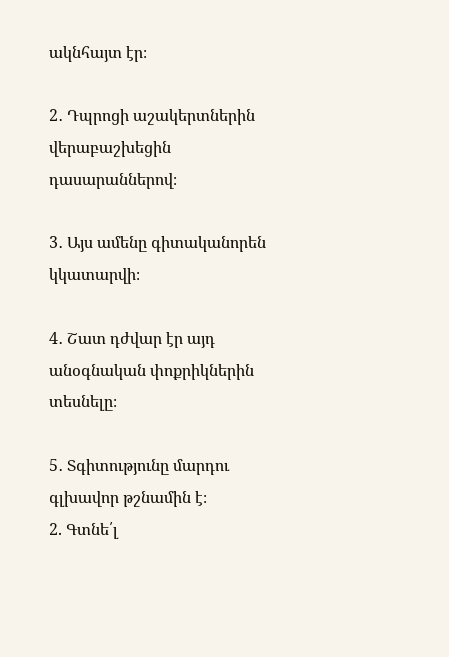ակնհայտ էր։

2․ Դպրոցի աշակերտներին վերաբաշխեցին դասարաններով։

3․ Այս ամենը գիտականորեն կկատարվի։

4․ Շատ դժվար էր այդ անօգնական փոքրիկներին տեսնելը։

5․ Տգիտությունը մարդու գլխավոր թշնամին է։
2. Գտնե՛լ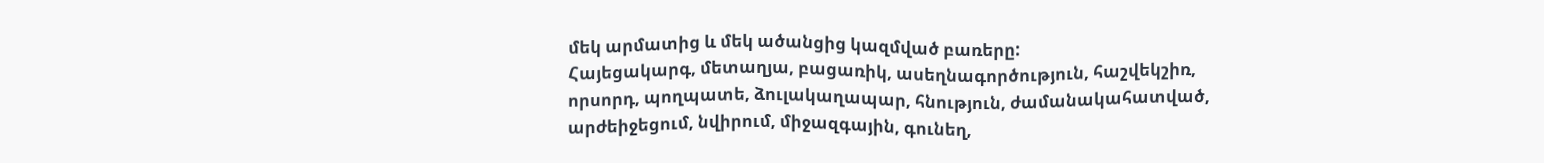մեկ արմատից և մեկ ածանցից կազմված բառերը:
Հայեցակարգ, մետաղյա, բացառիկ, ասեղնագործություն, հաշվեկշիռ,
որսորդ, պողպատե, ձուլակաղապար, հնություն, ժամանակահատված,
արժեիջեցում, նվիրում, միջազգային, գունեղ,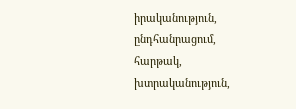իրականություն, ընդհանրացում,
հարթակ, խտրականություն,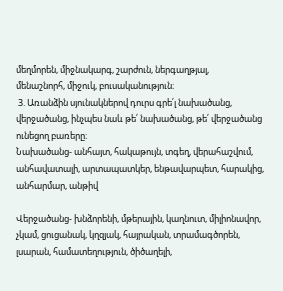մեղմորեն, միջնակարգ, շարժուն, ներգաղթյալ,
մենաշնորհ, միջուկ, բուսականություն։
 3. Առանձին սյունակներով դուրս գրե՛լ նախածանց,
վերջածանց, ինչպես նաև թե՛ նախածանց, թե՛ վերջածանց ունեցող բառերը։
Նախածանց- անհայտ, հակաթույն, տգեղ, վերահաշվում, անհավատալի, արտապատկեր, ենթավարպետ, հարակից, անհարմար, անթիվ

Վերջածանց- խնձորենի, մթերային, կաղնուտ, միլիոնավոր, չկամ, ցուցանակ, կղզյակ, հայրական, տրամագծորեն, լսարան, համատեղություն, ծիծաղելի,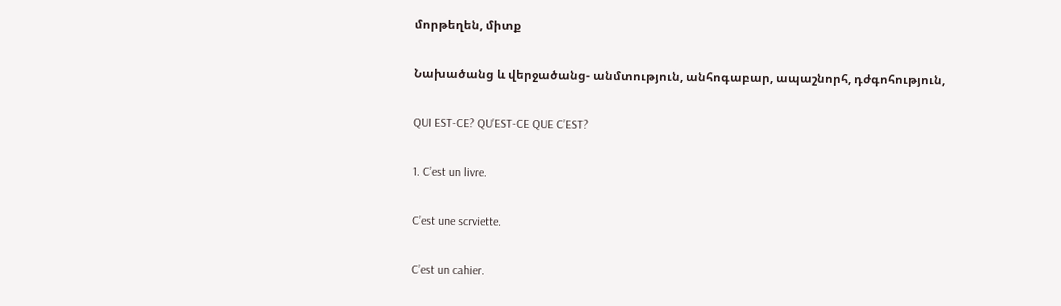մորթեղեն, միտք

Նախածանց և վերջածանց- անմտություն, անհոգաբար, ապաշնորհ, դժգոհություն,

QUI EST-CE? QU’EST-CE QUE C’EST?

1. C’est un livre.

C’est une scrviette.

C’est un cahier.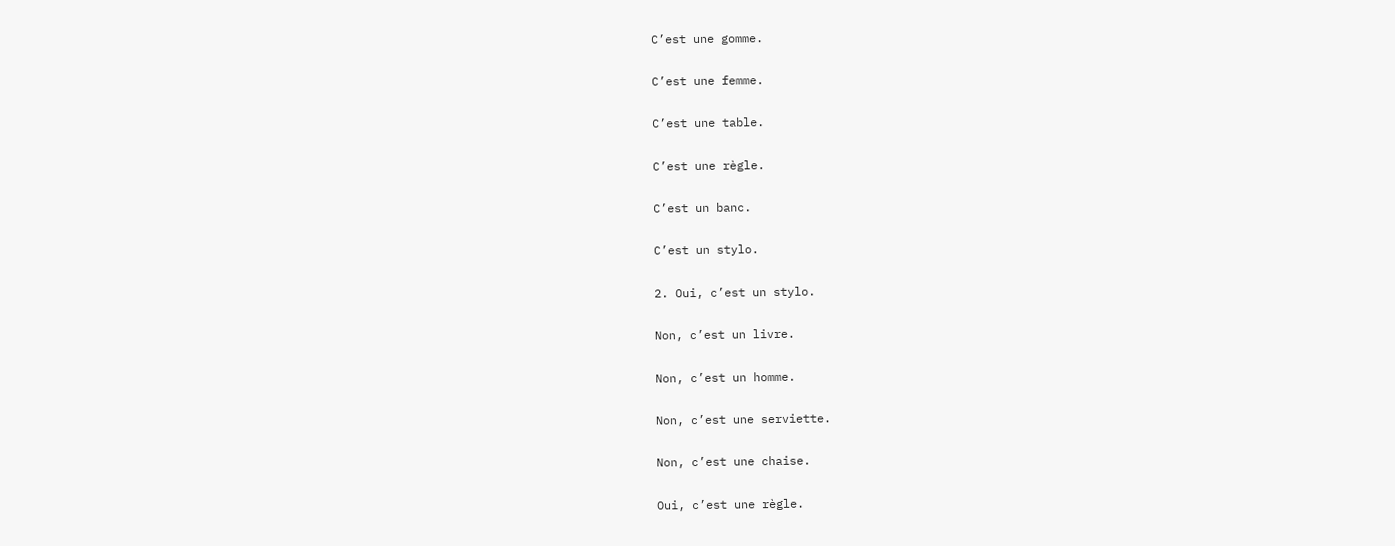C’est une gomme.

C’est une femme.

C’est une table.

C’est une règle.

C’est un banc.

C’est un stylo.

2. Oui, c’est un stylo.

Non, c’est un livre.

Non, c’est un homme.

Non, c’est une serviette.

Non, c’est une chaise.

Oui, c’est une règle.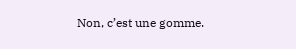Non, c’est une gomme.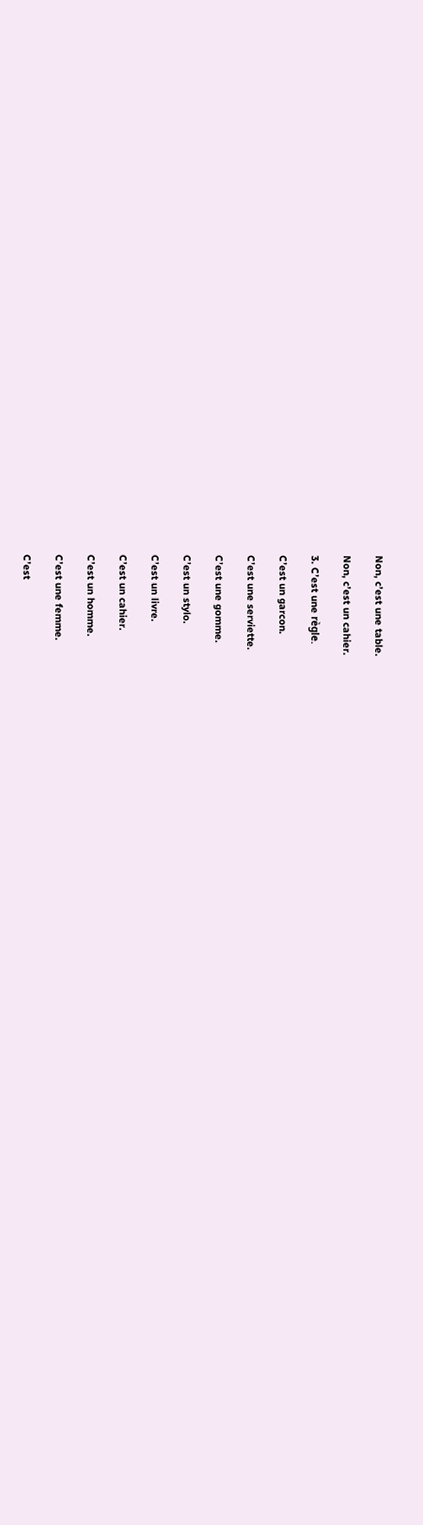Non, c’est une table.

Non, c’est un cahier.

3. C’est une règle.

C’est un garcon.

C’est une serviette.

C’est une gomme.

C’est un stylo.

C’est un livre.

C’est un cahier.

C’est un homme.

C’est une femme.

C’est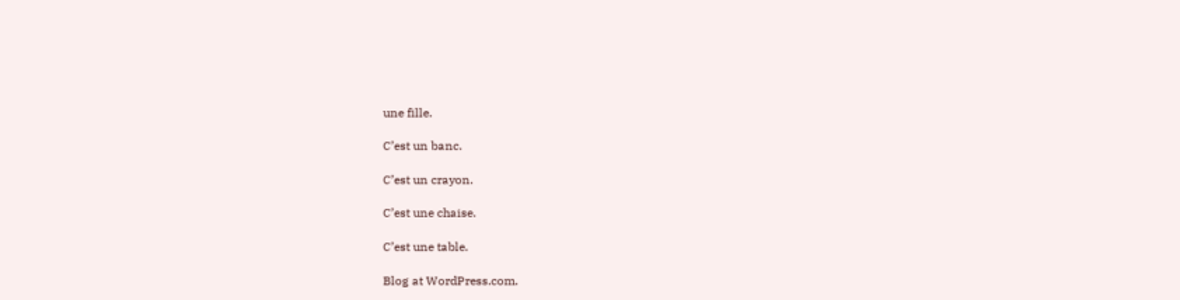une fille.

C’est un banc.

C’est un crayon.

C’est une chaise.

C’est une table.

Blog at WordPress.com.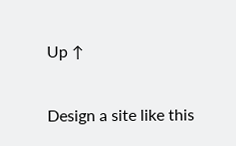Up ↑

Design a site like this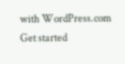with WordPress.com
Get started